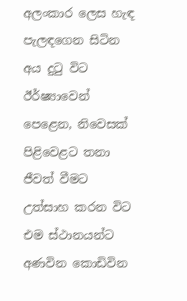අලංකාර ලෙස හැඳ පැලඳගෙන සිටින අය දුටු විට ඊර්ෂ්‍යාවෙන් පෙළෙන, නිවෙසක් පිළිවෙළට තනා ජීවත් වීමට උත්සාහ කරන විට එම ස්ථානයන්ට අණවින කොඩිවින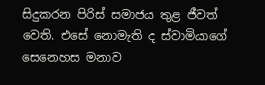සිදුකරන පිරිස් සමාජය තුළ ජීවත් වෙති. එසේ නොමැති ද ස්වාමියාගේ සෙනෙහස මනාව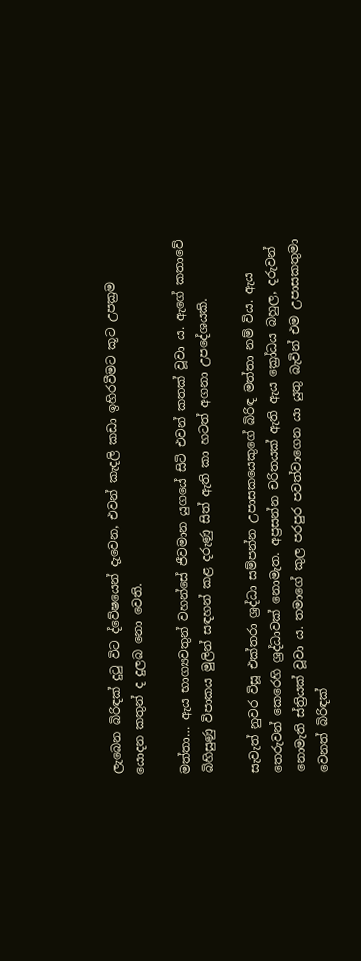ලැබෙන බිරිඳක් දුටු විට ද්වේෂයෙන් දැවෙන, එවන් කැදලි කඩා ඉහිරවීමට කූට උපක්‍රම යොදන කතුන් ද දුලබ නො වෙති.

මත්තා… ඇය භාග්‍යවතුන් වහන්සේ ජීවමාන යුගයේ සිටි එවන් කතක් වූවා ය. ඇගේ කතාවේ බිහිසුණු විපාකය මුලින් සඳහන් කළ දරුණු සිත් ඇති කා හටත් අගනා උපදේශයකි.

සැවැත් නුවර විසූ එක්තරා ශ්‍රද්ධා සම්පන්න උපාසකයෙකුගේ බිරිඳ මත්තා නම් විය. ඇය තෙරුවන් කෙරෙහි ශ්‍රද්ධාවක් නොමැත. අප්‍රසන්න චරිතයක් ඇති ඇය ක්‍රෝධය බහුල, දරුවන් නොමැති ස්ත්‍රියක් වූවා ය. තමාගේ කුල පරපුර පවත්වාගෙන යා යුතු බැවින් එම උපාසකතුමා වෙනත් බිරිඳක්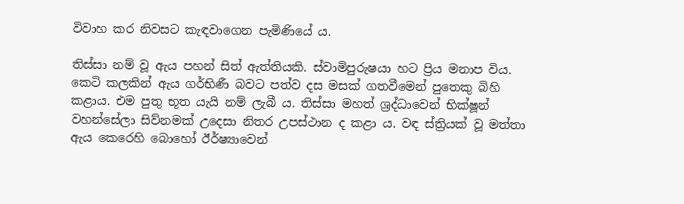විවාහ කර නිවසට කැඳවාගෙන පැමිණියේ ය.

තිස්සා නම් වූ ඇය පහන් සිත් ඇත්තියකි. ස්වාමිපුරුෂයා හට ප්‍රිය මනාප විය. කෙටි කලකින් ඇය ගර්භිණී බවට පත්ව දස මසක් ගතවීමෙන් පුතෙකු බිහි කළාය. එම පුතු භූත යැයි නම් ලැබී ය. තිස්සා මහත් ශ්‍රද්ධාවෙන් භික්ෂූන් වහන්සේලා සිව්නමක් උදෙසා නිතර උපස්ථාන ද කළා ය. වඳ ස්ත්‍රියක් වූ මත්තා ඇය කෙරෙහි බොහෝ ඊර්ෂ්‍යාවෙන්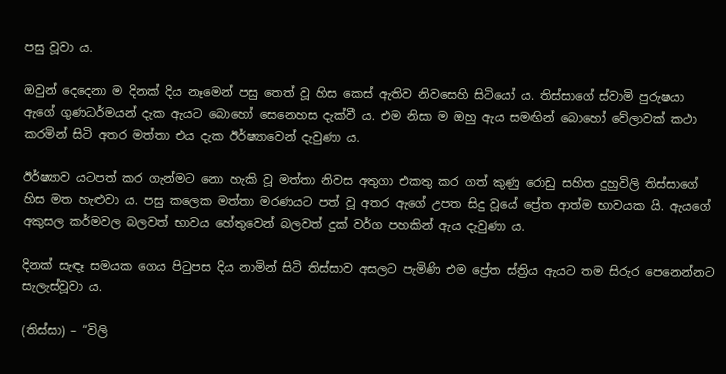පසු වූවා ය.

ඔවුන් දෙදෙනා ම දිනක් දිය නෑමෙන් පසු තෙත් වූ හිස කෙස් ඇතිව නිවසෙහි සිටියෝ ය. තිස්සාගේ ස්වාමි පුරුෂයා ඇගේ ගුණධර්මයන් දැක ඇයට බොහෝ සෙනෙහස දැක්වී ය. එම නිසා ම ඔහු ඇය සමඟින් බොහෝ වේලාවක් කථා කරමින් සිටි අතර මත්තා එය දැක ඊර්ෂ්‍යාවෙන් දැවුණා ය.

ඊර්ෂ්‍යාව යටපත් කර ගැන්මට නො හැකි වූ මත්තා නිවස අතුගා එකතු කර ගත් කුණු රොඩු සහිත දුහුවිලි තිස්සාගේ හිස මත හැළුවා ය. පසු කලෙක මත්තා මරණයට පත් වූ අතර ඇගේ උපත සිදු වූයේ ප්‍රේත ආත්ම භාවයක යි. ඇයගේ අකුසල කර්මවල බලවත් භාවය හේතුවෙන් බලවත් දුක් වර්ග පහකින් ඇය දැවුණා ය.

දිනක් සැඳෑ සමයක ගෙය පිටුපස දිය නාමින් සිටි තිස්සාව අසලට පැමිණි එම ප්‍රේත ස්ත්‍රිය ඇයට තම සිරුර පෙනෙන්නට සැලැස්වූවා ය.

(තිස්සා) – “විලි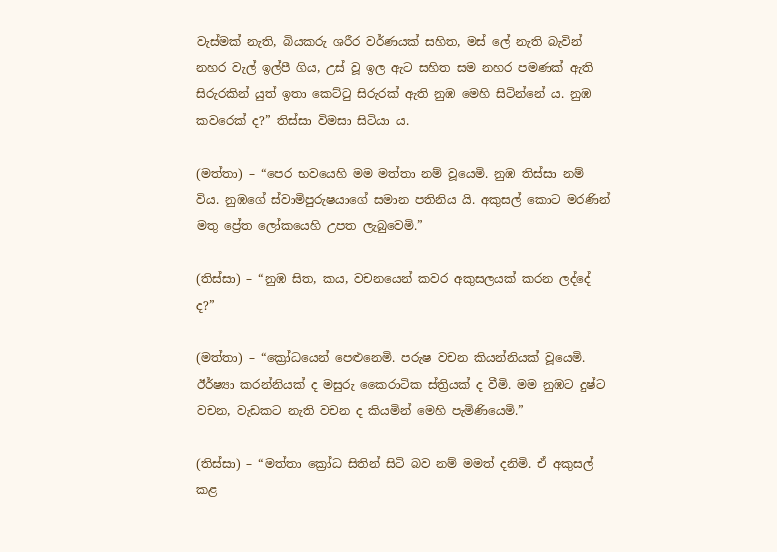වැස්මක් නැති, බියකරු ශරීර වර්ණයක් සහිත, මස් ලේ නැති බැවින් නහර වැල් ඉල්පී ගිය, උස් වූ ඉල ඇට සහිත සම නහර පමණක් ඇති සිරුරකින් යුත් ඉතා කෙට්ටු සිරුරක් ඇති නුඹ මෙහි සිටින්නේ ය. නුඹ කවරෙක් ද?” තිස්සා විමසා සිටියා ය.

(මත්තා) – “පෙර භවයෙහි මම මත්තා නම් වූයෙමි. නුඹ තිස්සා නම් විය. නුඹගේ ස්වාමිපුරුෂයාගේ සමාන පතිනිය යි. අකුසල් කොට මරණින් මතු ප්‍රේත ලෝකයෙහි උපත ලැබුවෙමි.”

(තිස්සා) – “නුඹ සිත, කය, වචනයෙන් කවර අකුසලයක් කරන ලද්දේ ද?”

(මත්තා) – “ක්‍රෝධයෙන් පෙළුනෙමි. පරුෂ වචන කියන්නියක් වූයෙමි. ඊර්ෂ්‍යා කරන්නියක් ද මසුරු කෛරාටික ස්ත්‍රියක් ද වීමි. මම නුඹට දුෂ්ට වචන, වැඩකට නැති වචන ද කියමින් මෙහි පැමිණියෙමි.”

(තිස්සා) – “මත්තා ක්‍රෝධ සිතින් සිටි බව නම් මමත් දනිමි. ඒ අකුසල් කළ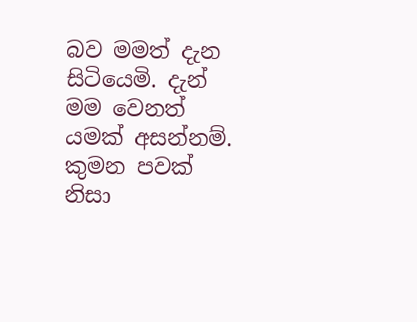බව මමත් දැන සිටියෙමි. දැන් මම වෙනත් යමක් අසන්නම්. කුමන පවක් නිසා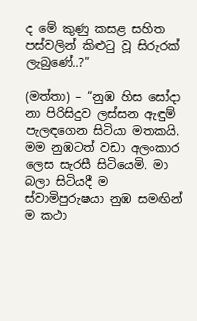ද මේ කුණු කසළ සහිත පස්වලින් කිළුටු වූ සිරුරක් ලැබුණේ..?”

(මත්තා) – “නුඹ හිස සෝදා නා පිරිසිදුව ලස්සන ඇඳුම් පැලඳගෙන සිටියා මතකයි. මම නුඹටත් වඩා අලංකාර ලෙස සැරසී සිටියෙමි. මා බලා සිටියදී ම ස්වාමිපුරුෂයා නුඹ සමඟින් ම කථා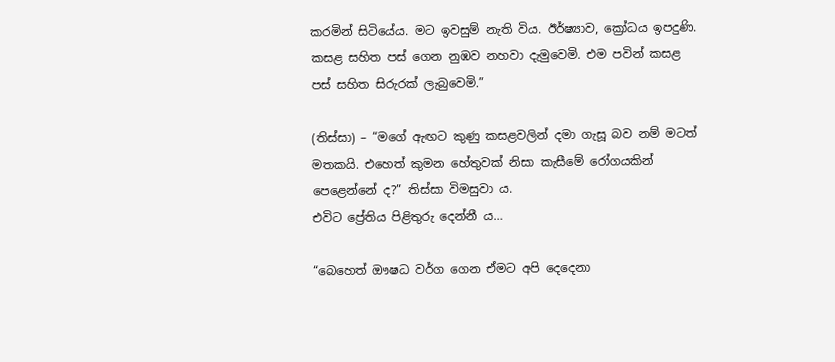කරමින් සිටියේය. මට ඉවසුම් නැති විය. ඊර්ෂ්‍යාව, ක්‍රෝධය ඉපදුණි. කසළ සහිත පස් ගෙන නුඹව නහවා දැමුවෙමි. එම පවින් කසළ පස් සහිත සිරුරක් ලැබුවෙමි.”

(තිස්සා) – “මගේ ඇඟට කුණු කසළවලින් දමා ගැසූ බව නම් මටත් මතකයි. එහෙත් කුමන හේතුවක් නිසා කැසීමේ රෝගයකින් පෙළෙන්නේ ද?” තිස්සා විමසුවා ය.
එවිට ප්‍රේතිය පිළිතුරු දෙන්නී ය…

“බෙහෙත් ඖෂධ වර්ග ගෙන ඒමට අපි දෙදෙනා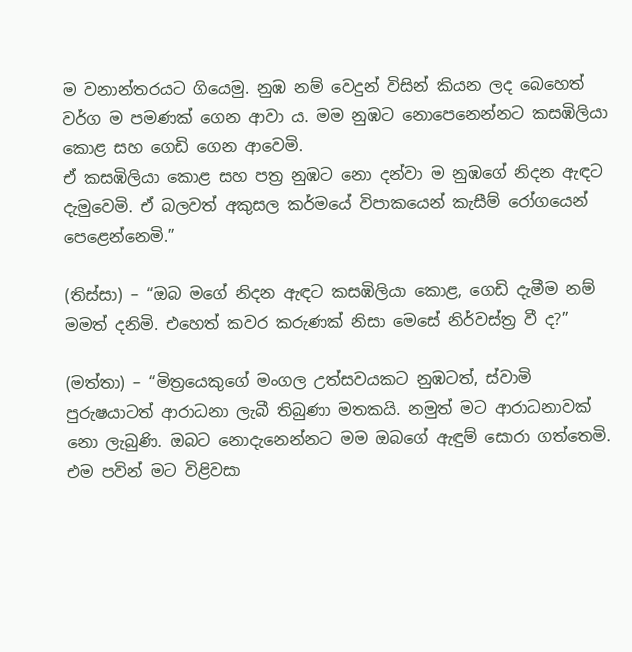ම වනාන්තරයට ගියෙමු. නුඹ නම් වෙදුන් විසින් කියන ලද බෙහෙත් වර්ග ම පමණක් ගෙන ආවා ය. මම නුඹට නොපෙනෙන්නට කසඹිලියා කොළ සහ ගෙඩි ගෙන ආවෙමි.
ඒ කසඹිලියා කොළ සහ පත්‍ර නුඹට නො දන්වා ම නුඹගේ නිදන ඇඳට දැමුවෙමි. ඒ බලවත් අකුසල කර්මයේ විපාකයෙන් කැසීම් රෝගයෙන් පෙළෙන්නෙමි.”

(තිස්සා) – “ඔබ මගේ නිදන ඇඳට කසඹිලියා කොළ, ගෙඩි දැමීම නම් මමත් දනිමි. එහෙත් කවර කරුණක් නිසා මෙසේ නිර්වස්ත්‍ර වී ද?”

(මත්තා) – “මිත්‍රයෙකුගේ මංගල උත්සවයකට නුඹටත්, ස්වාමි පුරුෂයාටත් ආරාධනා ලැබී තිබුණා මතකයි. නමුත් මට ආරාධනාවක් නො ලැබුණි. ඔබට නොදැනෙන්නට මම ඔබගේ ඇඳුම් සොරා ගත්තෙමි. එම පවින් මට විළිවසා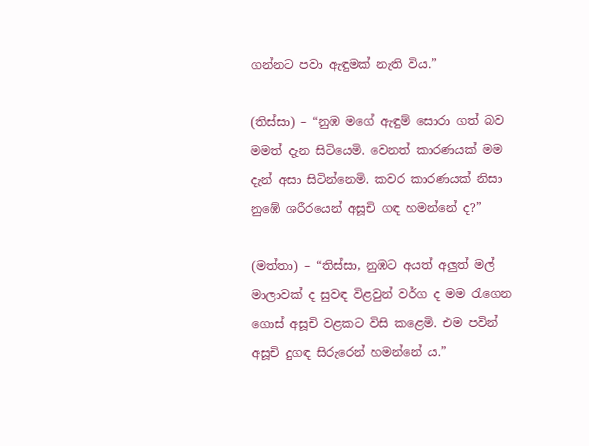ගන්නට පවා ඇඳුමක් නැති විය.”

(තිස්සා) – “නුඹ මගේ ඇඳුම් සොරා ගත් බව මමත් දැන සිටියෙමි. වෙනත් කාරණයක් මම දැන් අසා සිටින්නෙමි. කවර කාරණයක් නිසා නුඹේ ශරීරයෙන් අසූචි ගඳ හමන්නේ ද?”

(මත්තා) – “තිස්සා, නුඹට අයත් අලුත් මල් මාලාවක් ද සුවඳ විළවුන් වර්ග ද මම රැගෙන ගොස් අසූචි වළකට විසි කළෙමි. එම පවින් අසූචි දුගඳ සිරුරෙන් හමන්නේ ය.”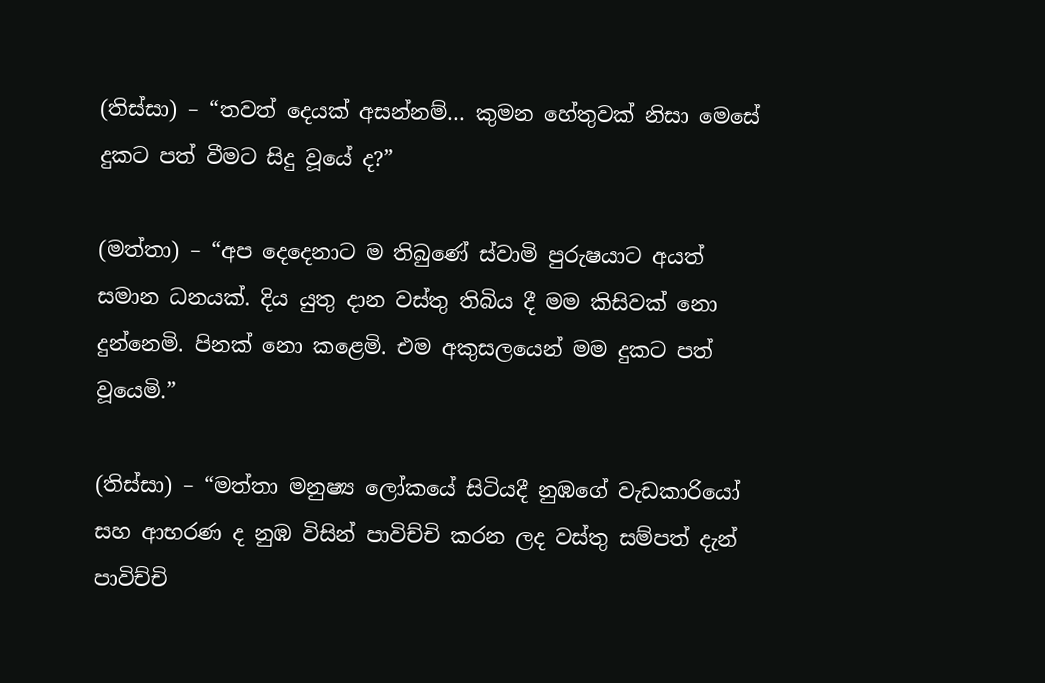(තිස්සා) – “තවත් දෙයක් අසන්නම්… කුමන හේතුවක් නිසා මෙසේ දුකට පත් වීමට සිදු වූයේ ද?”

(මත්තා) – “අප දෙදෙනාට ම තිබුණේ ස්වාමි පුරුෂයාට අයත් සමාන ධනයක්. දිය යුතු දාන වස්තු තිබිය දී මම කිසිවක් නො දුන්නෙමි. පිනක් නො කළෙමි. එම අකුසලයෙන් මම දුකට පත් වූයෙමි.”

(තිස්සා) – “මත්තා මනුෂ්‍ය ලෝකයේ සිටියදී නුඹගේ වැඩකාරියෝ සහ ආභරණ ද නුඹ විසින් පාවිච්චි කරන ලද වස්තු සම්පත් දැන් පාවිච්චි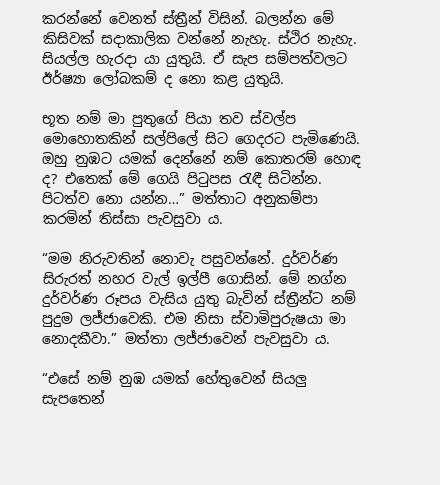කරන්නේ වෙනත් ස්ත්‍රීන් විසින්. බලන්න මේ කිසිවක් සදාකාලික වන්නේ නැහැ. ස්ථිර නැහැ. සියල්ල හැරදා යා යුතුයි. ඒ සැප සම්පත්වලට ඊර්ෂ්‍යා ලෝබකම් ද නො කළ යුතුයි.

භූත නම් මා පුතුගේ පියා තව ස්වල්ප මොහොතකින් සල්පිලේ සිට ගෙදරට පැමිණෙයි. ඔහු නුඹට යමක් දෙන්නේ නම් කොතරම් හොඳ ද? එතෙක් මේ ගෙයි පිටුපස රැඳී සිටින්න. පිටත්ව නො යන්න…” මත්තාට අනුකම්පා කරමින් තිස්සා පැවසුවා ය.

“මම නිරුවතින් නොවැ පසුවන්නේ. දුර්වර්ණ සිරුරත් නහර වැල් ඉල්පී ගොසින්. මේ නග්න දුර්වර්ණ රූපය වැසිය යුතු බැවින් ස්ත්‍රීන්ට නම් පුදුම ලජ්ජාවෙකි. එම නිසා ස්වාමිපුරුෂයා මා නොදකීවා.” මත්තා ලජ්ජාවෙන් පැවසුවා ය.

“එසේ නම් නුඹ යමක් හේතුවෙන් සියලු සැපතෙන්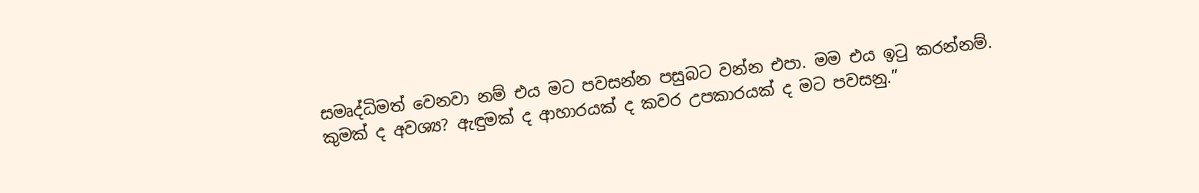සමෘද්ධිමත් වෙනවා නම් එය මට පවසන්න පසුබට වන්න එපා. මම එය ඉටු කරන්නම්. කුමක් ද අවශ්‍ය? ඇඳුමක් ද ආහාරයක් ද කවර උපකාරයක් ද මට පවසනු.”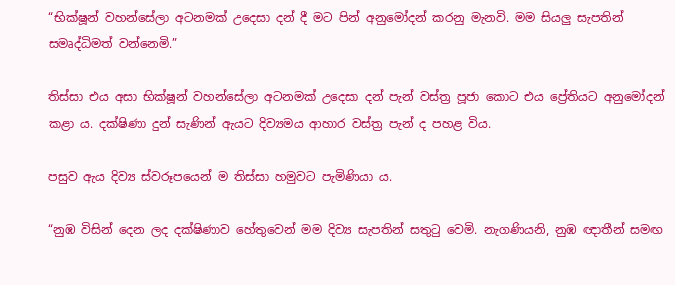“භික්ෂූන් වහන්සේලා අටනමක් උදෙසා දන් දී මට පින් අනුමෝදන් කරනු මැනවි. මම සියලු සැපතින් සමෘද්ධිමත් වන්නෙමි.”

තිස්සා එය අසා භික්ෂූන් වහන්සේලා අටනමක් උදෙසා දන් පැන් වස්ත්‍ර පූජා කොට එය ප්‍රේතියට අනුමෝදන් කළා ය. දක්ෂිණා දුන් සැණින් ඇයට දිව්‍යමය ආහාර වස්ත්‍ර පැන් ද පහළ විය.

පසුව ඇය දිව්‍ය ස්වරූපයෙන් ම තිස්සා හමුවට පැමිණියා ය.

“නුඹ විසින් දෙන ලද දක්ෂිණාව හේතුවෙන් මම දිව්‍ය සැපතින් සතුටු වෙමි. නැගණියනි, නුඹ ඥාතීන් සමඟ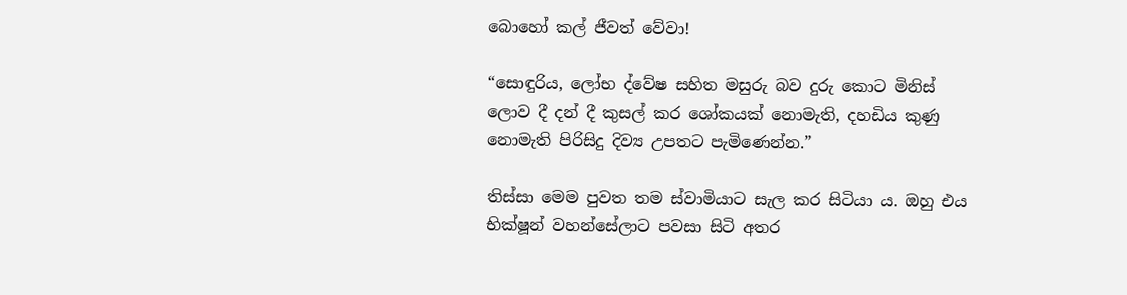බොහෝ කල් ජීවත් වේවා!

“සොඳුරිය, ලෝභ ද්වේෂ සහිත මසුරු බව දුරු කොට මිනිස් ලොව දී දන් දී කුසල් කර ශෝකයක් නොමැති, දහඩිය කුණු නොමැති පිරිසිදු දිව්‍ය උපතට පැමිණෙන්න.”

තිස්සා මෙම පුවත තම ස්වාමියාට සැල කර සිටියා ය. ඔහු එය භික්ෂූන් වහන්සේලාට පවසා සිටි අතර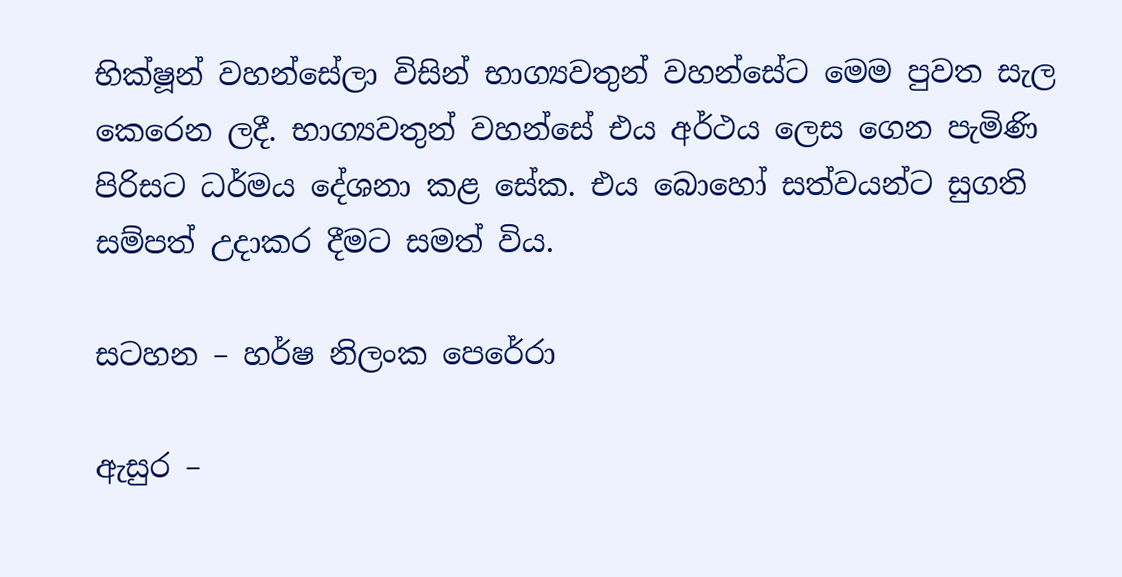භික්ෂූන් වහන්සේලා විසින් භාග්‍යවතුන් වහන්සේට මෙම පුවත සැල කෙරෙන ලදී. භාග්‍යවතුන් වහන්සේ එය අර්ථය ලෙස ගෙන පැමිණි පිරිසට ධර්මය දේශනා කළ සේක. එය බොහෝ සත්වයන්ට සුගති සම්පත් උදාකර දීමට සමත් විය.

සටහන – හර්ෂ නිලංක පෙරේරා

ඇසුර –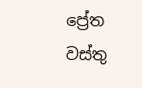ප්‍රේත වස්තු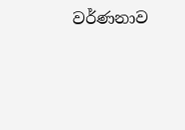වර්ණනාව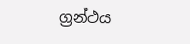ග්‍රන්ථය